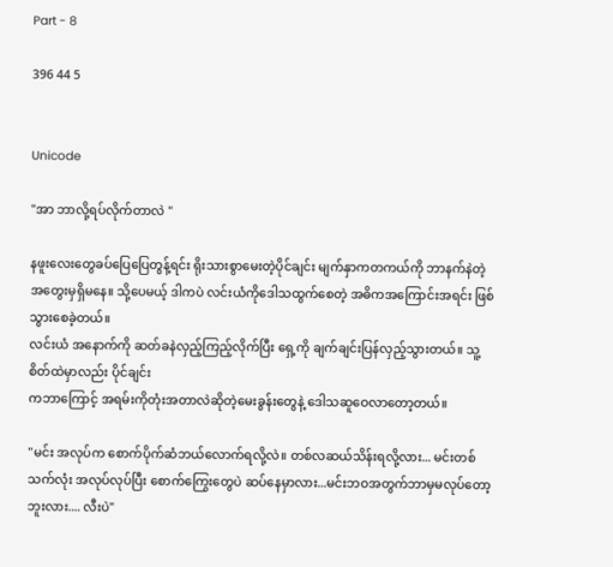Part - 8

396 44 5


Unicode

"အာ ဘာလို့ရပ်လိုက်တာလဲ "

နဖူးလေးတွေခပ်ပြေပြေတွန့်ရင်း ရိုးသားစွာမေးတဲ့ပိုင်ချင်း မျက်နှာကတကယ်ကို ဘာနက်နဲတဲ့အတွေးမှရှိမနေ။ သို့ပေမယ့် ဒါကပဲ လင်းယံကိုဒေါသထွက်စေတဲ့ အဓိကအကြောင်းအရင်း ဖြစ်သွားစေခဲ့တယ်။
လင်းယံ အနောက်ကို ဆတ်ခနဲလှည့်ကြည့်လိုက်ပြီး ရှေ့ကို ချက်ချင်းပြန်လှည့်သွားတယ်။ သူ့စိတ်ထဲမှာလည်း ပိုင်ချင်း
ကဘာကြောင့် အရမ်းကိုတုံးအတာလဲဆိုတဲ့မေးခွန်းတွေနဲ့ ဒေါသဆူဝေလာတော့တယ်။

"မင်း အလုပ်က စောက်ပိုက်ဆံဘယ်လောက်ရလို့လဲ။ တစ်လဆယ်သိန်းရလို့လား... မင်းတစ်သက်လုံး အလုပ်လုပ်ပြီး စောက်ကြွေးတွေပဲ ဆပ်နေမှာလား...မင်းဘဝအတွက်ဘာမှမလုပ်တော့ဘူးလား.... လီးပဲ"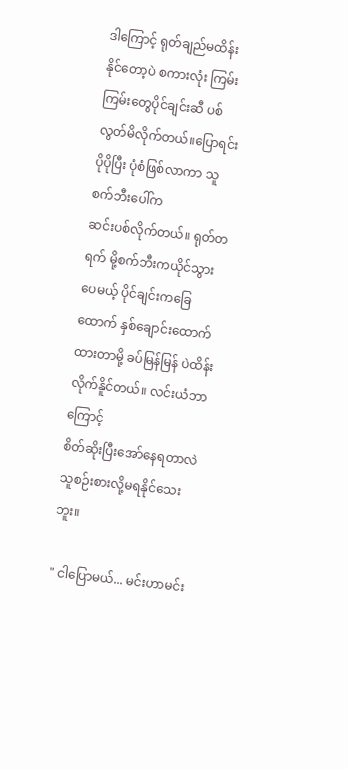ဒါကြောင့် ရုတ်ချည်မထိန်းနိုင်တော့ပဲ စကားလုံး ကြမ်းကြမ်းတွေပိုင်ချင်းဆီ ပစ်လွတ်မိလိုက်တယ်။ပြောရင်း ပိုပိုပြီး ပုံစံဖြစ်လာကာ သူစက်ဘီးပေါ်က
ဆင်းပစ်လိုက်တယ်။ ရုတ်တရက် မို့စက်ဘီးကယိုင်သွား ပေမယ့် ပိုင်ချင်းကခြေထောက် နှစ်ချောင်းထောက်ထားတာမို့ ခပ်မြန်မြန် ပဲထိန်းလိုက်နိူင်တယ်။ လင်းယံဘာကြောင့်
စိတ်ဆိုးပြီးအော်နေရတာလဲ သူစဉ်းစားလို့မရနိုင်သေးဘူး။

" ငါပြောမယ်... မင်းဟာမင်း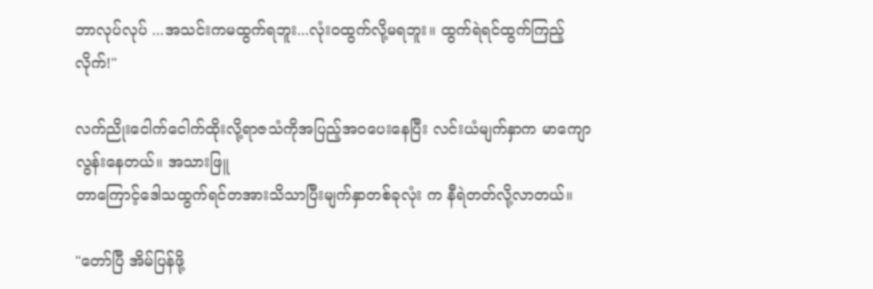ဘာလုပ်လုပ် ...အသင်းကမထွက်ရဘူး...လုံးဝထွက်လို့မရဘူး။ ထွက်ရဲရင်ထွက်ကြည့်လိုက်!"

လက်ညိုးငေါက်ငေါက်ထိုးလို့ရာဇသံကိုအပြည့်အဝပေးနေပြီး လင်းယံမျက်နှာက မာကျောလွန်းနေတယ်။ အသားဖြူ
တာကြောင့်ဒေါသထွက်ရင်တအားသိသာပြီးမျက်နှာတစ်ခုလုံး က နီရဲတတ်လို့လာတယ်။

"တော်ပြီ အိမ်ပြန်ဖို့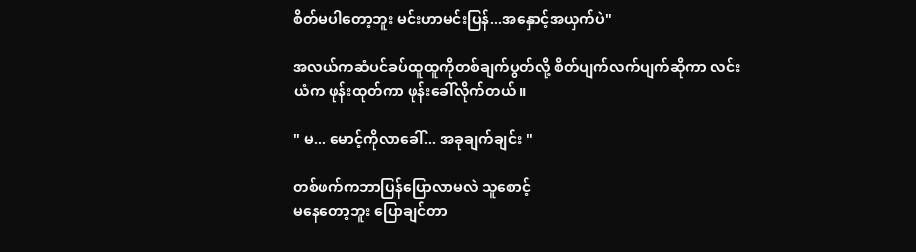စိတ်မပါတော့ဘူး မင်းဟာမင်းပြန်...အနှောင့်အယှက်ပဲ"

အလယ်ကဆံပင်ခပ်ထူထူကိုတစ်ချက်ပွတ်လို့ စိတ်ပျက်လက်ပျက်ဆိုကာ လင်းယံက ဖုန်းထုတ်ကာ ဖုန်းခေါ်လိုက်တယ်။

" မ... မောင့်ကိုလာခေါ်... အခုချက်ချင်း "

တစ်ဖက်ကဘာပြန်ပြောလာမလဲ သူစောင့်
မနေတော့ဘူး ပြောချင်တာ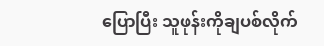ပြောပြီး သူဖုန်းကိုချပစ်လိုက်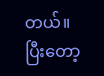တယ်။ ပြီးတော့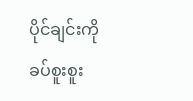ပိုင်ချင်းကို
ခပ်စူးစူး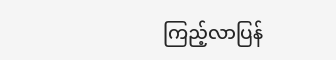ကြည့်လာပြန်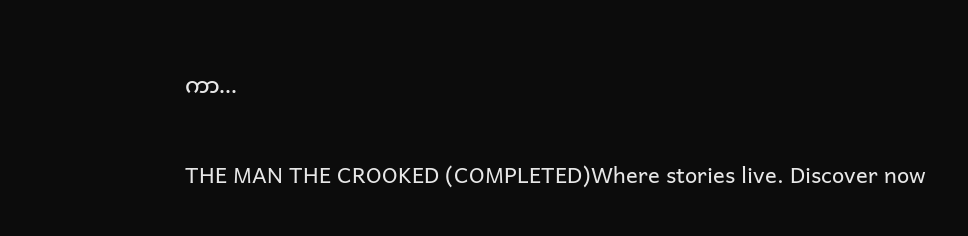ကာ...

THE MAN THE CROOKED (COMPLETED)Where stories live. Discover now